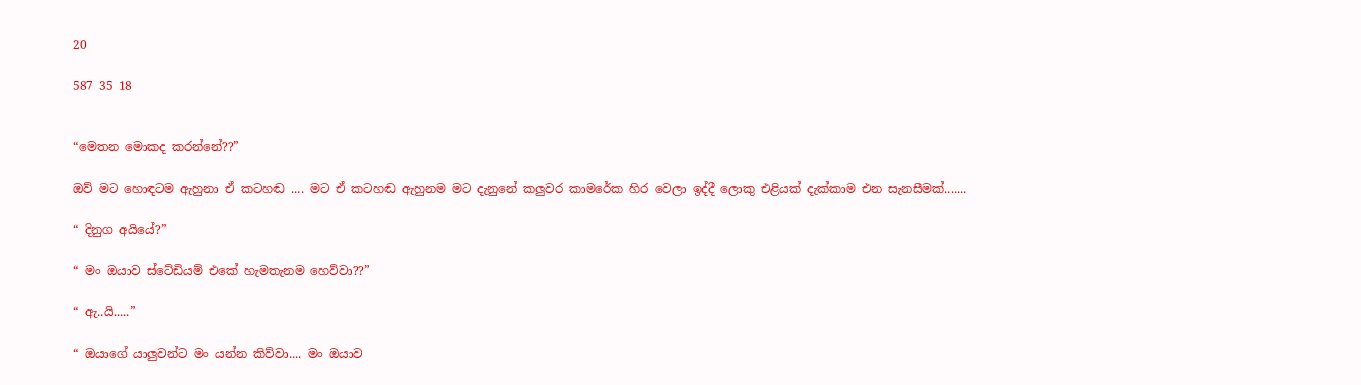20

587 35 18


“මෙතන මොකද කරන්නේ??”

ඔව් මට හොඳටම ඇහුනා ඒ කටහඬ .... මට ඒ කටහඬ ඇහුනම මට දැනුනේ කලුවර කාමරේක හිර වෙලා ඉද්දී ලොකු එළියක් දැක්කාම එන සැනසීමක්.......

“ දිනුග අයියේ?”

“ මං ඔයාව ස්ටේඩියම් එකේ හැමතැනම හෙව්වා??”

“ ඇ..යි.....”

“ ඔයාගේ යාලුවන්ට මං යන්න කිව්වා.... මං ඔයාව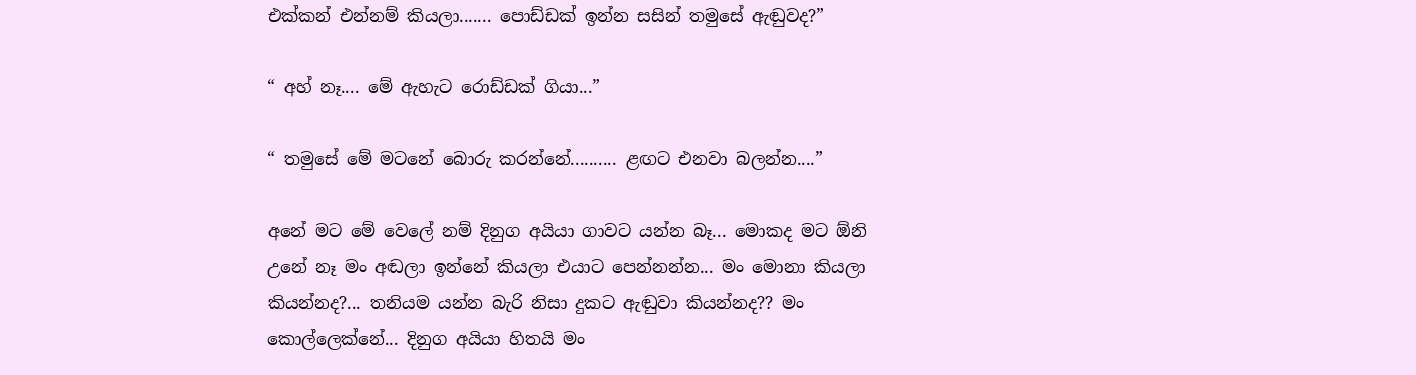එක්කන් එන්නම් කියලා....... පොඩ්ඩක් ඉන්න සසින් තමුසේ ඇඬුවද?”

“ අහ් නෑ.... මේ ඇහැට රොඩ්ඩක් ගියා...”

“ තමුසේ මේ මටනේ බොරු කරන්නේ.......... ළඟට එනවා බලන්න....”

අනේ මට මේ වෙලේ නම් දිනුග අයියා ගාවට යන්න බෑ... මොකද මට ඕනි උනේ නෑ මං අඬලා ඉන්නේ කියලා එයාට පෙන්නන්න... මං මොනා කියලා කියන්නද?... තනියම යන්න බැරි නිසා දුකට ඇඬුවා කියන්නද?? මං කොල්ලෙක්නේ... දිනුග අයියා හිතයි මං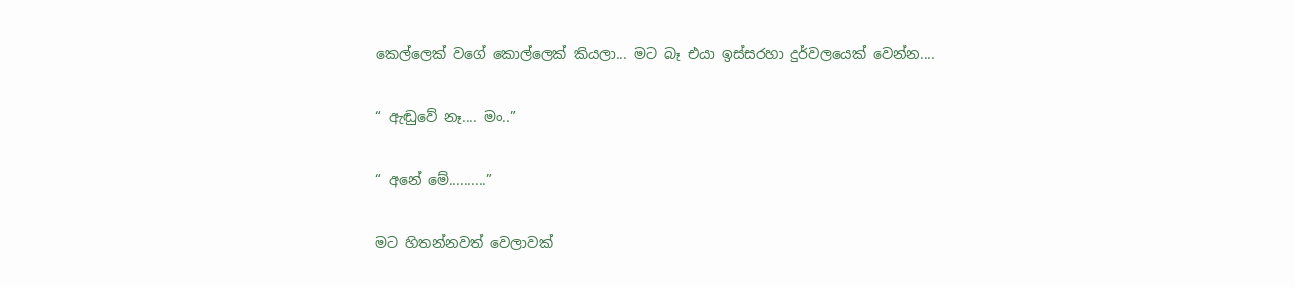කෙල්ලෙක් වගේ කොල්ලෙක් කියලා... මට බෑ එයා ඉස්සරහා දුර්වලයෙක් වෙන්න....

“ ඇඬුවේ නෑ.... මං..”

“ අනේ මේ..........”

මට හිතන්නවත් වෙලාවක්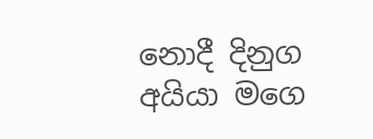නොදී දිනුග අයියා මගෙ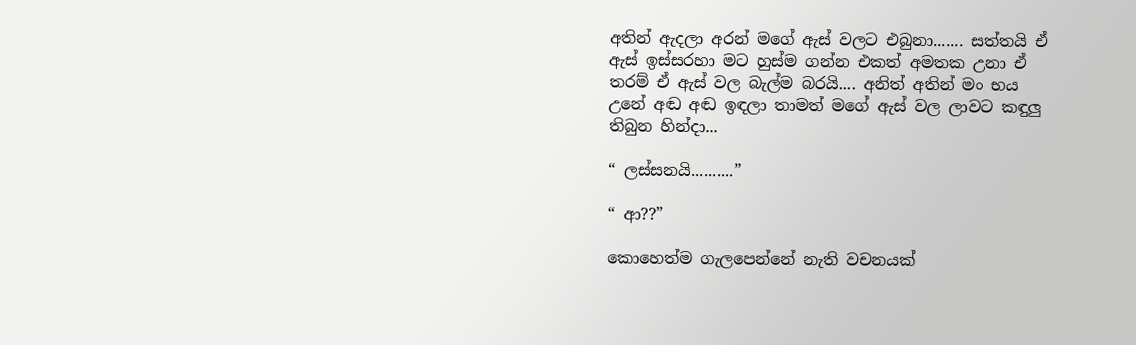අතින් ඇදලා අරන් මගේ ඇස් වලට එබුනා....... සත්තයි ඒ ඇස් ඉස්සරහා මට හුස්ම ගන්න එකත් අමතක උනා ඒ තරම් ඒ ඇස් වල බැල්ම බරයි.... අනිත් අතින් මං භය උනේ අඬ අඬ ඉඳලා තාමත් මගේ ඇස් වල ලාවට කඳුලු තිබුන හින්දා...

“ ලස්සනයි..........”

“ ආ??”

කොහෙත්ම ගැලපෙන්නේ නැති වචනයක්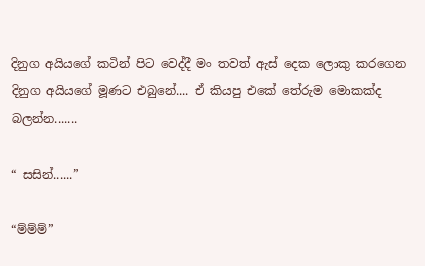දිනුග අයියගේ කටින් පිට වෙද්දී මං තවත් ඇස් දෙක ලොකු කරගෙන දිනුග අයියගේ මූණට එබුනේ.... ඒ කියපු එකේ තේරුම මොකක්ද බලන්න.......

“ සසින්......”

“ම්ම්ම්”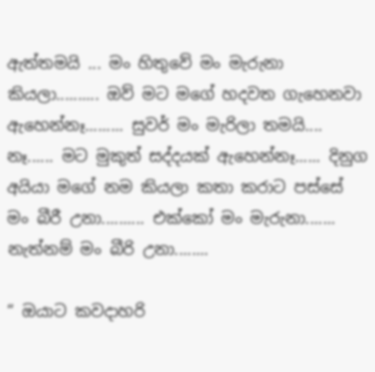ඇත්තමයි ... මං හිතුවේ මං මැරුනා කියලා.......... ඔව් මට මගේ හදවත ගැහෙනවා ඇහෙන්නෑ......... සුවර් මං මැරිලා තමයි.... නෑ...... මට මුකුත් සද්දයක් ඇහෙන්නෑ...... දිනුග අයියා මගේ නම කියලා කතා කරාට පස්සේ මං බීරී උනා.......... එක්කෝ මං මැරුනා....... නැත්නම් මං බීරි උනා........

“ ඔයාට කවදාහරි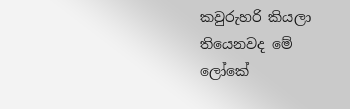කවුරුහරි කියලා තියෙනවද මේ ලෝකේ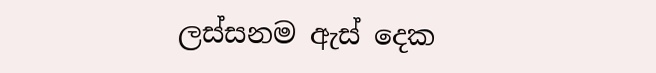ලස්සනම ඇස් දෙක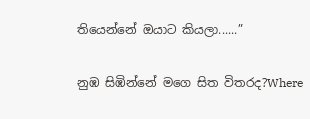තියෙන්නේ ඔයාට කියලා......”

නුඹ සිඹින්නේ මගෙ සිත විතරද?Where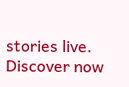stories live. Discover now